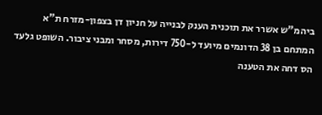ביהמ"ש אשרר את תוכנית הענק לבנייה על חניון דן בצפון-מזרח ת"א
המתחם בן 38 הדונמים מיועד ל-750 דירות, מסחר ומבני ציבור. השופט גלעד הס דחה את הטענה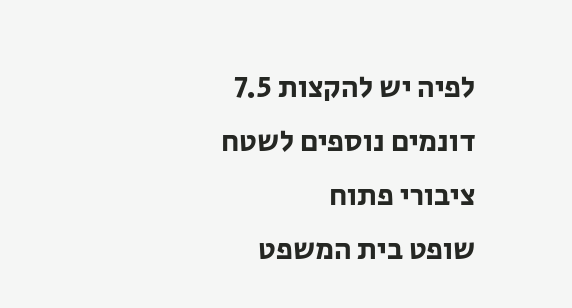לפיה יש להקצות 7.5 דונמים נוספים לשטח ציבורי פתוח
שופט בית המשפט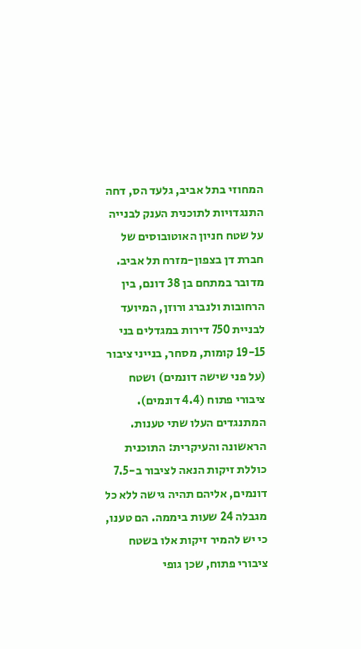המחוזי בתל אביב, גלעד הס, דחה התנגדויות לתוכנית הענק לבנייה על שטח חניון האוטובוסים של חברת דן בצפון-מזרח תל אביב. מדובר במתחם בן 38 דונם, בין הרחובות ולנברג ורוזן, המיועד לבניית 750 דירות במגדלים בני 19-15 קומות, מסחר, בנייני ציבור (על פני שישה דונמים) ושטח ציבורי פתוח (4.4 דונמים).
המתנגדים העלו שתי טענות. הראשונה והעיקרית: התוכנית כוללת זיקות הנאה לציבור ב-7.5 דונמים, אליהם תהיה גישה ללא כל מגבלה 24 שעות ביממה. הם טענו, כי יש להמיר זיקות אלו בשטח ציבורי פתוח, שכן גופי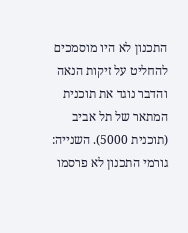התכנון לא היו מוסמכים להחליט על זיקות הנאה והדבר נוגד את תוכנית המתאר של תל אביב (תוכנית 5000). השנייה: גורמי התכנון לא פרסמו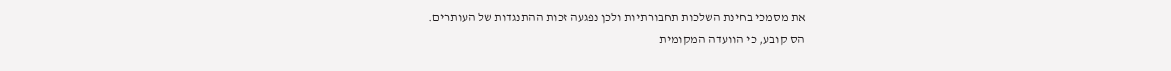את מסמכי בחינת השלכות תחבורתיות ולכן נפגעה זכות ההתנגדות של העותרים.
הס קובע, כי הוועדה המקומית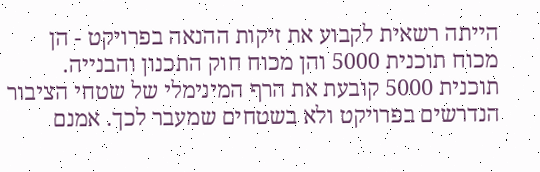הייתה רשאית לקבוע את זיקות ההנאה בפרויקט - הן מכוח תוכנית 5000 והן מכוח חוק התכנון והבנייה. תוכנית 5000 קובעת את הרף המינימלי של שטחי הציבור הנדרשים בפרויקט ולא בשטחים שמעבר לכך. אמנם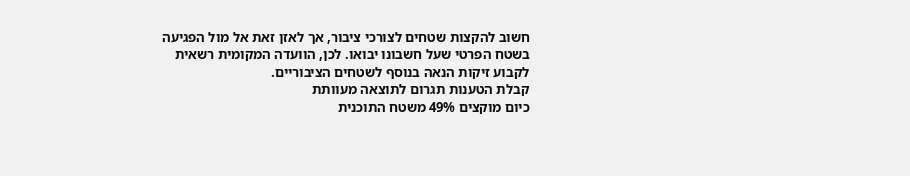חשוב להקצות שטחים לצורכי ציבור, אך לאזן זאת אל מול הפגיעה בשטח הפרטי שעל חשבונו יבואו. לכן, הוועדה המקומית רשאית לקבוע זיקות הנאה בנוסף לשטחים הציבוריים.
קבלת הטענות תגרום לתוצאה מעוותת
כיום מוקצים 49% משטח התוכנית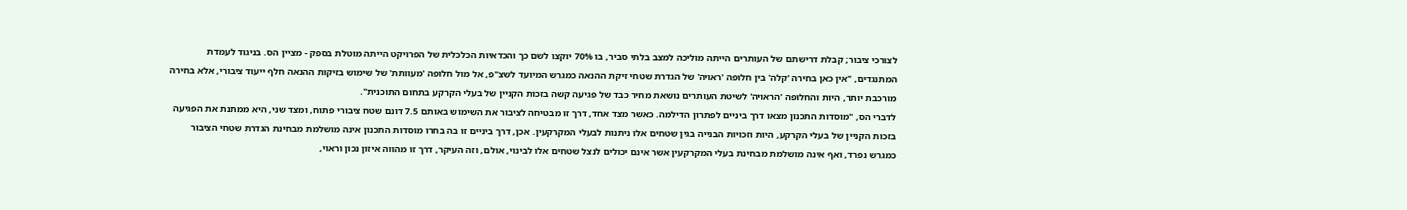לצורכי ציבור; קבלת דרישתם של העותרים הייתה מוליכה למצב בלתי סביר, בו 70% יוקצו לשם כך והכדאיות הכלכלית של הפרויקט הייתה מוטלת בספק - מציין הס. בניגוד לעמדת המתנגדים, "אין כאן בחירה 'קלה' בין חלופה 'ראויה' של הגדרת שטחי זיקת ההנאה כמגרש המיועד לשצ"פ, אל מול חלופה 'מעוותת' של שימוש בזיקות ההנאה חלף ייעוד ציבורי, אלא בחירה מורכבת יותר, היות והחלופה 'הראויה' לשיטת העותרים נושאת מחיר כבד של פגיעה קשה בזכות הקניין של בעלי הקרקע בתחום התוכנית".
לדברי הס, "מוסדות התכנון מצאו דרך ביניים לפתרון הדילמה. כאשר מצד אחד, דרך זו מבטיחה לציבור את השימוש באותם 7.5 דונם שטח ציבורי פתוח, ומצד שני, היא ממתנת את הפגיעה בזכות הקניין של בעלי הקרקע, היות וזכויות הבנייה בגין שטחים אלו ניתנות לבעלי המקרקעין. אכן, דרך ביניים זו בה בחרו מוסדות התכנון אינה מושלמת מבחינת הגדרת שטחי הציבור כמגרש נפרד, ואף אינה מושלמת מבחינת בעלי המקרקעין אשר אינם יכולים לנצל שטחים אלו לבינוי, אולם, וזה העיקר, דרך זו מהווה איזון נכון וראוי,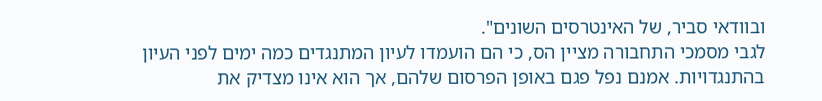ובוודאי סביר, של האינטרסים השונים".
לגבי מסמכי התחבורה מציין הס, כי הם הועמדו לעיון המתנגדים כמה ימים לפני העיון בהתנגדויות. אמנם נפל פגם באופן הפרסום שלהם, אך הוא אינו מצדיק את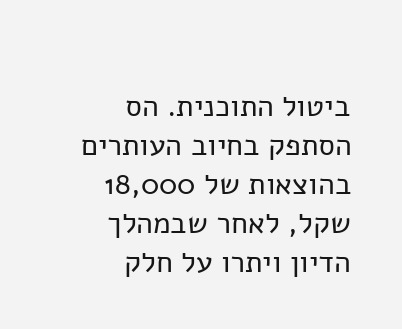ביטול התוכנית. הס הסתפק בחיוב העותרים בהוצאות של 18,000 שקל, לאחר שבמהלך הדיון ויתרו על חלק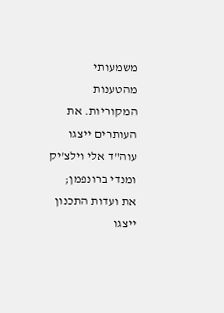משמעותי מהטענות המקוריות. את העותרים ייצגו עוה"ד אלי וילצ'יק ומנדי ברונפמן; את ועדות התכנון ייצגו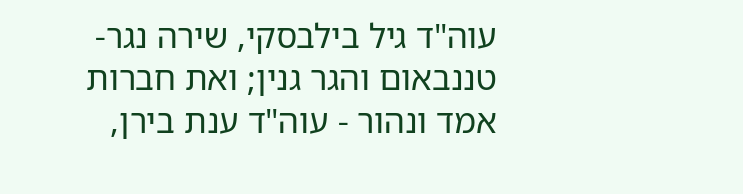עוה"ד גיל בילבסקי, שירה נגר-טננבאום והגר גנין; ואת חברות אמד ונהור - עוה"ד ענת בירן,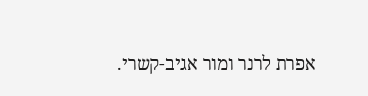אפרת לרנר ומור אגיב-קשרי.